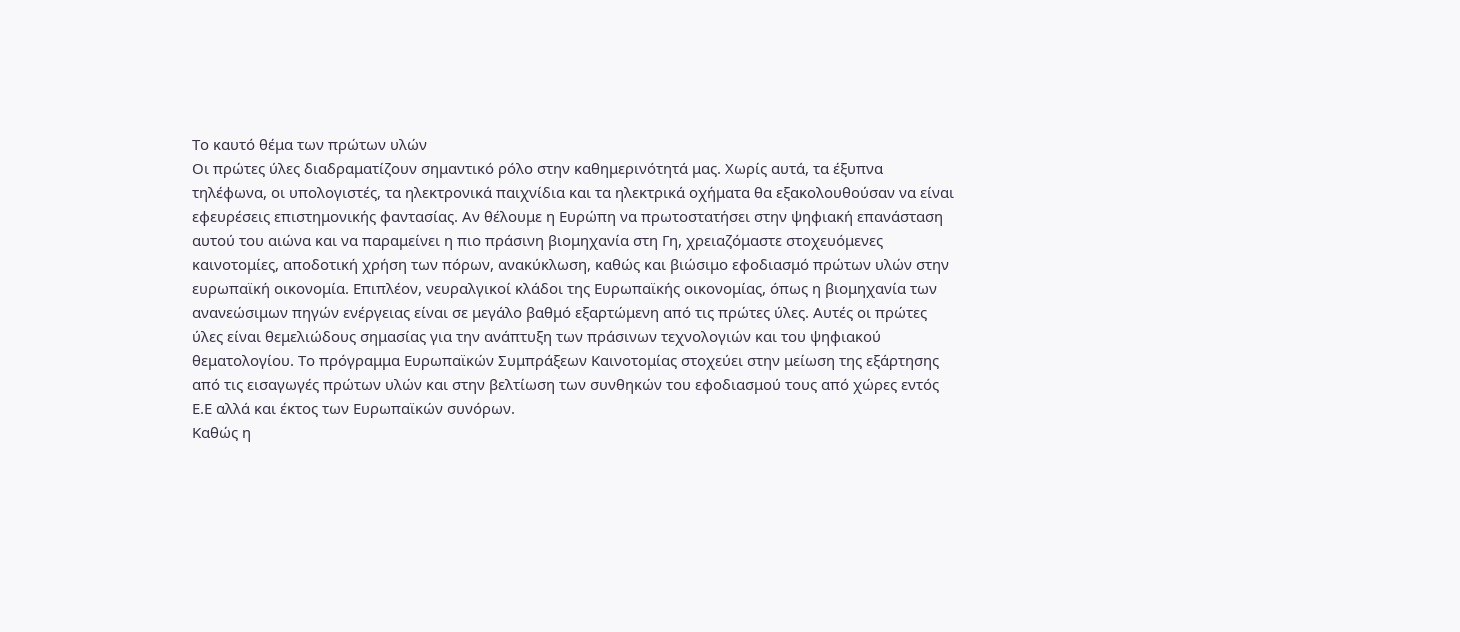Το καυτό θέμα των πρώτων υλών
Οι πρώτες ύλες διαδραματίζουν σημαντικό ρόλο στην καθημερινότητά μας. Χωρίς αυτά, τα έξυπνα τηλέφωνα, οι υπολογιστές, τα ηλεκτρονικά παιχνίδια και τα ηλεκτρικά οχήματα θα εξακολουθούσαν να είναι εφευρέσεις επιστημονικής φαντασίας. Αν θέλουμε η Ευρώπη να πρωτοστατήσει στην ψηφιακή επανάσταση αυτού του αιώνα και να παραμείνει η πιο πράσινη βιομηχανία στη Γη, χρειαζόμαστε στοχευόμενες καινοτομίες, αποδοτική χρήση των πόρων, ανακύκλωση, καθώς και βιώσιμο εφοδιασμό πρώτων υλών στην ευρωπαϊκή οικονομία. Επιπλέον, νευραλγικοί κλάδοι της Ευρωπαϊκής οικονομίας, όπως η βιομηχανία των ανανεώσιμων πηγών ενέργειας είναι σε μεγάλο βαθμό εξαρτώμενη από τις πρώτες ύλες. Αυτές οι πρώτες ύλες είναι θεμελιώδους σημασίας για την ανάπτυξη των πράσινων τεχνολογιών και του ψηφιακού θεματολογίου. Το πρόγραμμα Ευρωπαϊκών Συμπράξεων Καινοτομίας στοχεύει στην μείωση της εξάρτησης από τις εισαγωγές πρώτων υλών και στην βελτίωση των συνθηκών του εφοδιασμού τους από χώρες εντός Ε.Ε αλλά και έκτος των Ευρωπαϊκών συνόρων.
Καθώς η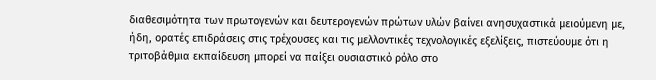διαθεσιμότητα των πρωτογενών και δευτερογενών πρώτων υλών βαίνει ανησυχαστικά μειούμενη με, ήδη, ορατές επιδράσεις στις τρέχουσες και τις μελλοντικές τεχνολογικές εξελίξεις, πιστεύουμε ότι η τριτοβάθμια εκπαίδευση μπορεί να παίξει ουσιαστικό ρόλο στο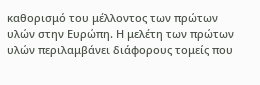καθορισμό του μέλλοντος των πρώτων υλών στην Ευρώπη. Η μελέτη των πρώτων υλών περιλαμβάνει διάφορους τομείς που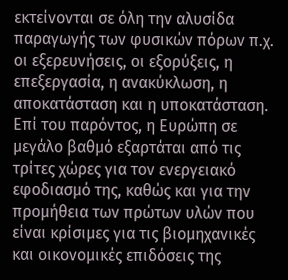εκτείνονται σε όλη την αλυσίδα παραγωγής των φυσικών πόρων π.χ. οι εξερευνήσεις, οι εξορύξεις, η επεξεργασία, η ανακύκλωση, η αποκατάσταση και η υποκατάσταση.
Επί του παρόντος, η Ευρώπη σε μεγάλο βαθμό εξαρτάται από τις τρίτες χώρες για τον ενεργειακό εφοδιασμό της, καθώς και για την προμήθεια των πρώτων υλών που είναι κρίσιμες για τις βιομηχανικές και οικονομικές επιδόσεις της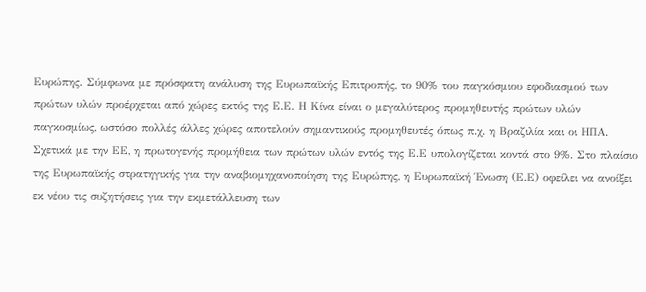Ευρώπης. Σύμφωνα με πρόσφατη ανάλυση της Ευρωπαϊκής Επιτροπής, το 90% του παγκόσμιου εφοδιασμού των πρώτων υλών προέρχεται από χώρες εκτός της Ε.Ε. Η Κίνα είναι ο μεγαλύτερος προμηθευτής πρώτων υλών παγκοσμίως, ωστόσο πολλές άλλες χώρες αποτελούν σημαντικούς προμηθευτές όπως π.χ. η Βραζιλία και οι ΗΠΑ. Σχετικά με την ΕΕ, η πρωτογενής προμήθεια των πρώτων υλών εντός της Ε.Ε υπολογίζεται κοντά στο 9%. Στο πλαίσιο της Ευρωπαϊκής στρατηγικής για την αναβιομηχανοποίηση της Ευρώπης, η Ευρωπαϊκή Ένωση (Ε.Ε) οφείλει να ανοίξει εκ νέου τις συζητήσεις για την εκμετάλλευση των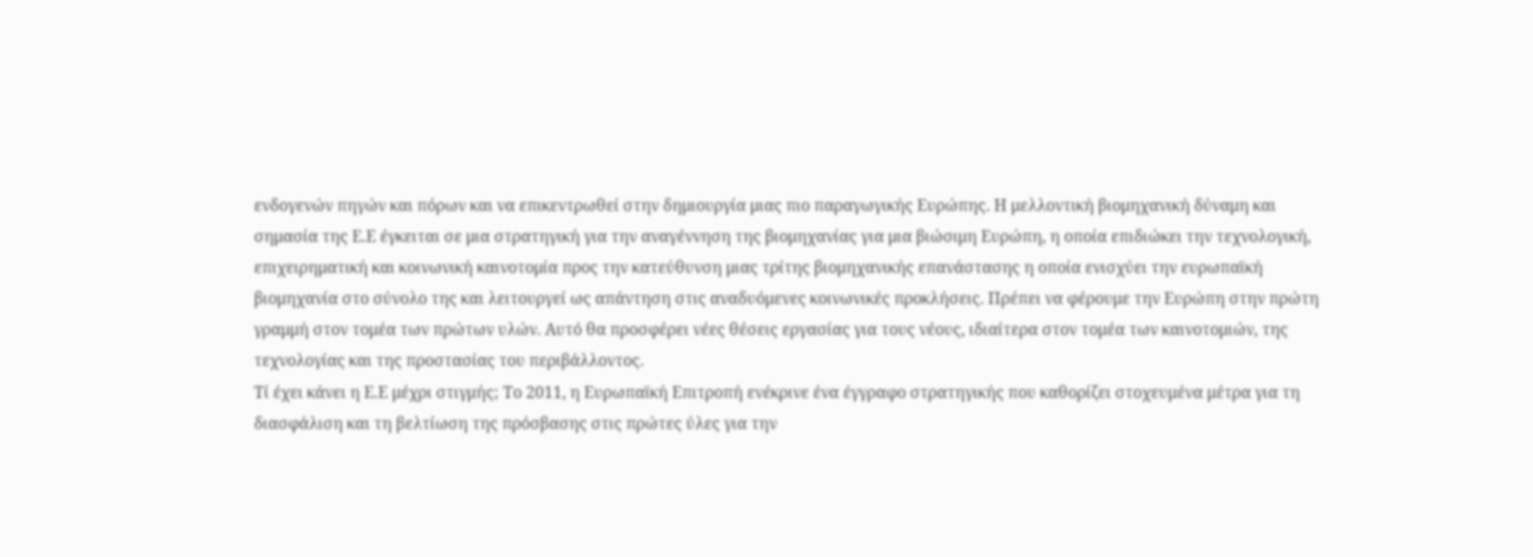ενδογενών πηγών και πόρων και να επικεντρωθεί στην δημιουργία μιας πιο παραγωγικής Ευρώπης. Η μελλοντική βιομηχανική δύναμη και σημασία της Ε.Ε έγκειται σε μια στρατηγική για την αναγέννηση της βιομηχανίας για μια βιώσιμη Ευρώπη, η οποία επιδιώκει την τεχνολογική, επιχειρηματική και κοινωνική καινοτομία προς την κατεύθυνση μιας τρίτης βιομηχανικής επανάστασης η οποία ενισχύει την ευρωπαϊκή βιομηχανία στο σύνολο της και λειτουργεί ως απάντηση στις αναδυόμενες κοινωνικές προκλήσεις. Πρέπει να φέρουμε την Ευρώπη στην πρώτη γραμμή στον τομέα των πρώτων υλών. Αυτό θα προσφέρει νέες θέσεις εργασίας για τους νέους, ιδιαίτερα στον τομέα των καινοτομιών, της τεχνολογίας και της προστασίας του περιβάλλοντος.
Τί έχει κάνει η Ε.Ε μέχρι στιγμής; Το 2011, η Ευρωπαϊκή Επιτροπή ενέκρινε ένα έγγραφο στρατηγικής που καθορίζει στοχευμένα μέτρα για τη διασφάλιση και τη βελτίωση της πρόσβασης στις πρώτες ύλες για την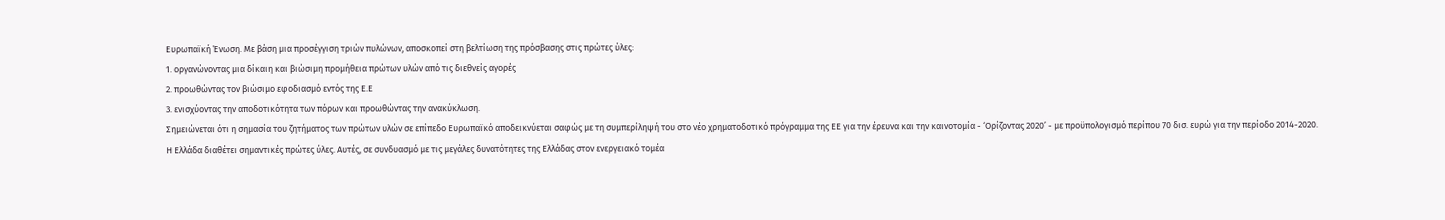Ευρωπαϊκή Ένωση. Με βάση μια προσέγγιση τριών πυλώνων, αποσκοπεί στη βελτίωση της πρόσβασης στις πρώτες ύλες:
1. οργανώνοντας μια δίκαιη και βιώσιμη προμήθεια πρώτων υλών από τις διεθνείς αγορές
2. προωθώντας τον βιώσιμο εφοδιασμό εντός της Ε.Ε
3. ενισχύοντας την αποδοτικότητα των πόρων και προωθώντας την ανακύκλωση.
Σημειώνεται ότι η σημασία του ζητήματος των πρώτων υλών σε επίπεδο Ευρωπαϊκό αποδεικνύεται σαφώς με τη συμπερίληψή του στο νέο χρηματοδοτικό πρόγραμμα της ΕΕ για την έρευνα και την καινοτομία - ‘Ορίζοντας 2020’ - με προϋπολογισμό περίπου 70 δισ. ευρώ για την περίοδο 2014-2020.
Η Ελλάδα διαθέτει σημαντικές πρώτες ύλες. Αυτές, σε συνδυασμό με τις μεγάλες δυνατότητες της Ελλάδας στον ενεργειακό τομέα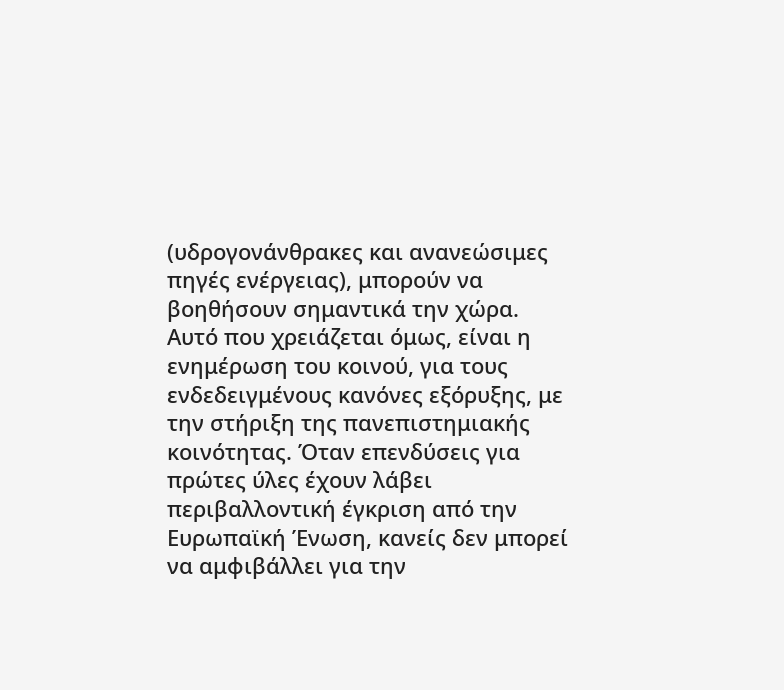(υδρογονάνθρακες και ανανεώσιμες πηγές ενέργειας), μπορούν να βοηθήσουν σημαντικά την χώρα. Αυτό που χρειάζεται όμως, είναι η ενημέρωση του κοινού, για τους ενδεδειγμένους κανόνες εξόρυξης, με την στήριξη της πανεπιστημιακής κοινότητας. Όταν επενδύσεις για πρώτες ύλες έχουν λάβει περιβαλλοντική έγκριση από την Ευρωπαϊκή Ένωση, κανείς δεν μπορεί να αμφιβάλλει για την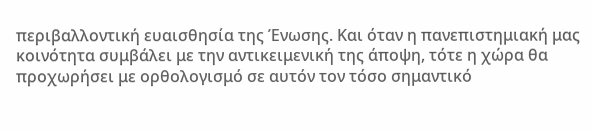περιβαλλοντική ευαισθησία της Ένωσης. Και όταν η πανεπιστημιακή μας κοινότητα συμβάλει με την αντικειμενική της άποψη, τότε η χώρα θα προχωρήσει με ορθολογισμό σε αυτόν τον τόσο σημαντικό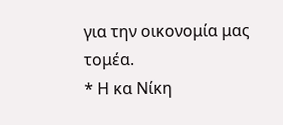για την οικονομία μας τομέα.
* Η κα Νίκη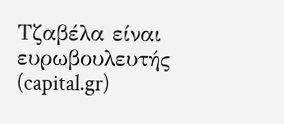Τζαβέλα είναι ευρωβουλευτής
(capital.gr)